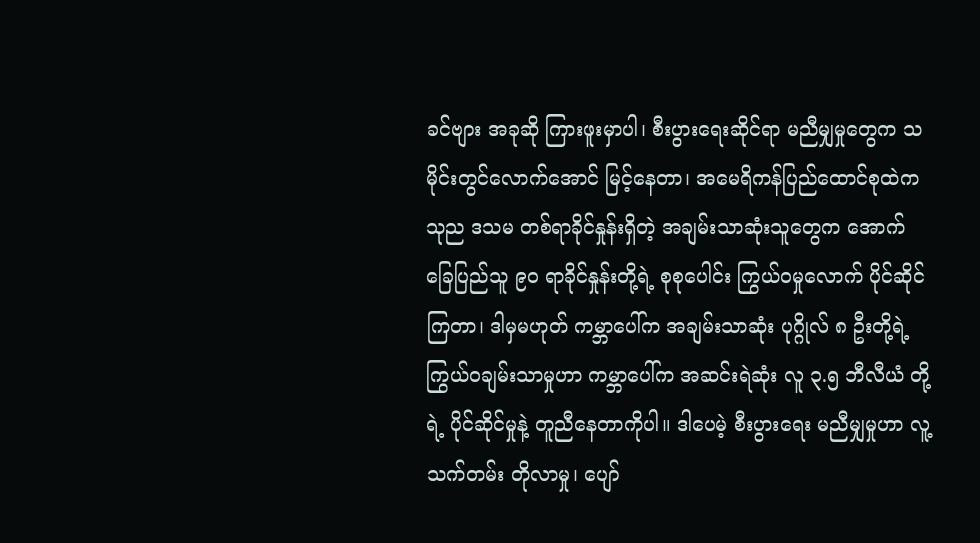ခင်ဗျား အခုဆို ကြားဖူးမှာပါ၊ စီးပွားရေးဆိုင်ရာ မညီမျှမှုတွေက သမိုင်းတွင်လောက်အောင် မြင့်နေတာ၊ အမေရိကန်ပြည်ထောင်စုထဲက သုည ဒသမ တစ်ရာခိုင်နှုန်းရှိတဲ့ အချမ်းသာဆုံးသူတွေက အောက်ခြေပြည်သူ ၉၀ ရာခိုင်နှုန်းတို့ရဲ့ စုစုပေါင်း ကြွယ်ဝမှုလောက် ပိုင်ဆိုင်ကြတာ၊ ဒါမှမဟုတ် ကမ္ဘာပေါ်က အချမ်းသာဆုံး ပုဂ္ဂိုလ် ၈ ဦးတို့ရဲ့ ကြွယ်ဝချမ်းသာမှုဟာ ကမ္ဘာပေါ်က အဆင်းရဲဆုံး လူ ၃.၅ ဘီလီယံ တို့ရဲ့ ပိုင်ဆိုင်မှုနဲ့ တူညီနေတာကိုပါ။ ဒါပေမဲ့ စီးပွားရေး မညီမျှမှုဟာ လူ့သက်တမ်း တိုလာမှု၊ ပျော်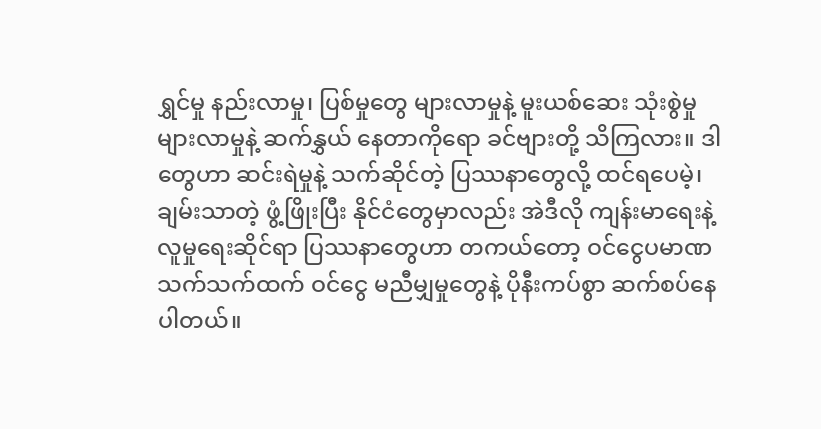ရွှင်မှု နည်းလာမှု၊ ပြစ်မှုတွေ များလာမှုနဲ့ မူးယစ်ဆေး သုံးစွဲမှုများလာမှုနဲ့ ဆက်နွှယ် နေတာကိုရော ခင်ဗျားတို့ သိကြလား။ ဒါတွေဟာ ဆင်းရဲမှုနဲ့ သက်ဆိုင်တဲ့ ပြဿနာတွေလို့ ထင်ရပေမဲ့၊ ချမ်းသာတဲ့ ဖွံ့ဖြိုးပြီး နိုင်ငံတွေမှာလည်း အဲဒီလို ကျန်းမာရေးနဲ့ လူမှုရေးဆိုင်ရာ ပြဿနာတွေဟာ တကယ်တော့ ဝင်ငွေပမာဏ သက်သက်ထက် ဝင်ငွေ မညီမျှမှုတွေနဲ့ ပိုနီးကပ်စွာ ဆက်စပ်နေပါတယ်။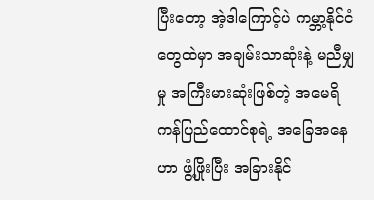ပြီးတော့ အဲ့ဒါကြောင့်ပဲ ကမ္ဘာ့နိုင်ငံတွေထဲမှာ အချမ်းသာဆုံးနဲ့ မညီမျှမှု အကြီးမားဆုံးဖြစ်တဲ့ အမေရိကန်ပြည်ထောင်စုရဲ့ အခြေအနေဟာ ဖွံ့ဖြိုးပြီး အခြားနိုင်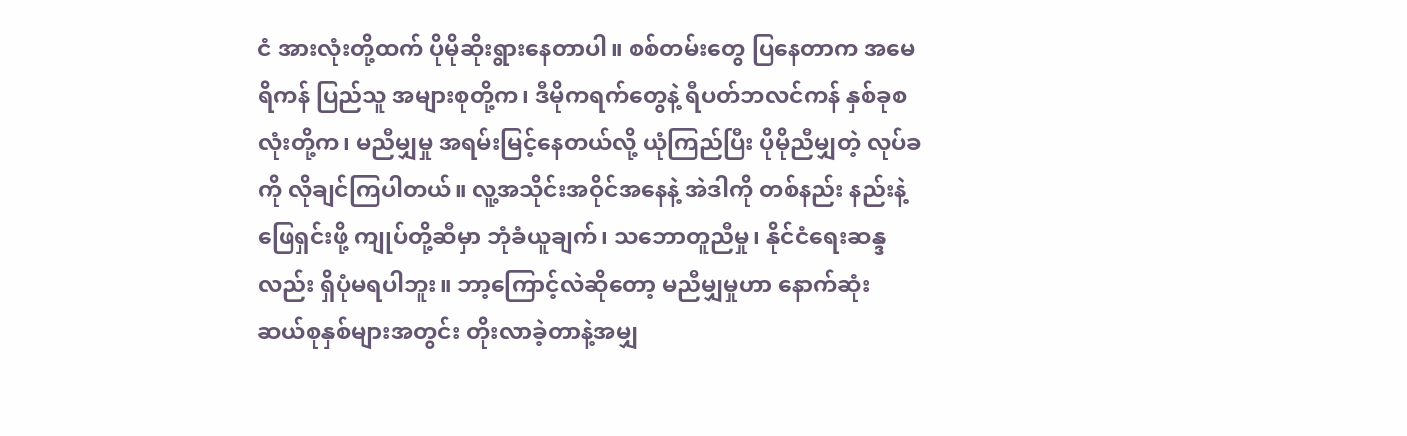ငံ အားလုံးတို့ထက် ပိုမိုဆိုးရွားနေတာပါ။ စစ်တမ်းတွေ ပြနေတာက အမေရိကန် ပြည်သူ အများစုတို့က၊ ဒီမိုကရက်တွေနဲ့ ရီပတ်ဘလင်ကန် နှစ်ခုစလုံးတို့က၊ မညီမျှမှု အရမ်းမြင့်နေတယ်လို့ ယုံကြည်ပြီး ပိုမိုညီမျှတဲ့ လုပ်ခကို လိုချင်ကြပါတယ်။ လူ့အသိုင်းအဝိုင်အနေနဲ့ အဲဒါကို တစ်နည်း နည်းနဲ့ ဖြေရှင်းဖို့ ကျုပ်တို့ဆီမှာ ဘုံခံယူချက်၊ သဘောတူညီမှု‌၊ နိုင်ငံရေးဆန္ဒလည်း ရှိပုံမရပါဘူး။ ဘာ့ကြောင့်လဲဆိုတော့ မညီမျှမှုဟာ နောက်ဆုံး ဆယ်စုနှစ်များအတွင်း တိုးလာခဲ့တာနဲ့အမျှ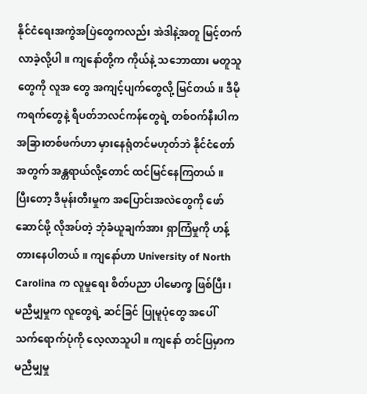နိုင်ငံရေးအကွဲအပြဲတွေကလည်း အဲဒါနဲ့အတူ မြင့်တက်လာခဲ့လို့ပါ။ ကျနော်တို့က ကိုယ်နဲ့ သဘောထား မတူသူတွေကို လူအ တွေ အကျင့်ပျက်တွေလို့ မြင်တယ်။ ဒီမိုကရက်တွေနဲ့ ရီပတ်ဘလင်ကန်တွေရဲ့ တစ်ဝက်နီးပါက အခြားတစ်ဖက်ဟာ မှားနေရုံတင်မဟုတ်ဘဲ နိုင်ငံတော်အတွက် အန္တရာယ်လို့တောင် ထင်မြင်နေကြတယ်။ ပြီးတော့ ဒီမုန်းတီးမှုက အပြောင်းအလဲတွေကို ဖော်ဆောင်ဖို့ လိုအပ်တဲ့ ဘုံခံယူချက်အား ရှာကြံမှုကို ဟန့်တားနေပါတယ်။ ကျနော်ဟာ University of North Carolina က လူမှုရေး စိတ်ပညာ ပါမောက္ခ ဖြစ်ပြီး၊ မညီမျှမှုက လူတွေရဲ့ ဆင်ခြင် ပြုမူပုံတွေ အပေါ် သက်ရောက်ပုံကို လေ့လာသူပါ။ ကျနော် တင်ပြမှာက မညီမျှမှု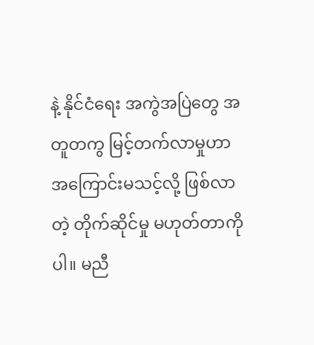နဲ့ နိုင်ငံရေး အကွဲအပြဲတွေ အတူတကွ မြင့်တက်လာမှုဟာ အကြောင်းမသင့်လို့ ဖြစ်လာတဲ့ တိုက်ဆိုင်မှု မဟုတ်တာကိုပါ။ မညီ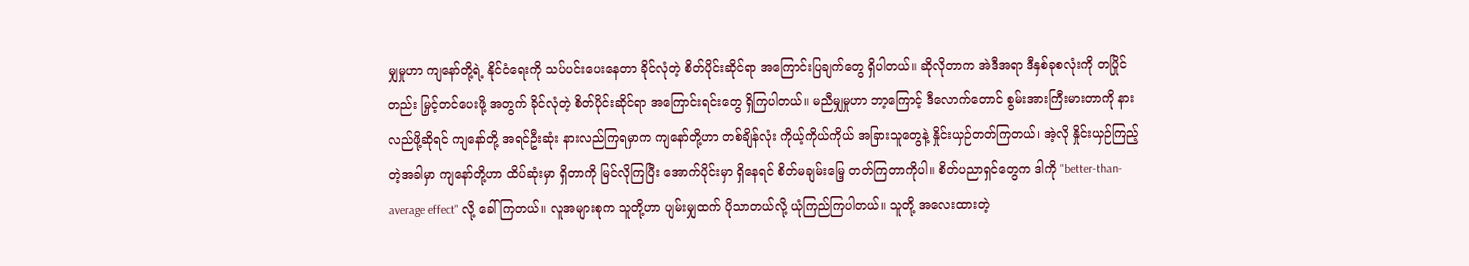မျှမှုဟာ ကျနော်တို့ရဲ့ နိုင်ငံရေးကို သပ်ပင်းပေးနေတာ ခိုင်လုံတဲ့ စိတ်ပိုင်းဆိုင်ရာ အကြောင်းပြချက်တွေ ရှိပါတယ်။ ဆိုလိုတာက အဲဒီအရာ ဒီနှစ်ခုစလုံးကို တပြိုင်တည်း မြှင့်တင်ပေးဖို့ အတွက် ခိုင်လုံတဲ့ စိတ်ပိုင်းဆိုင်ရာ အကြောင်းရင်းတွေ ရှိကြပါတယ်။ မညီမျှမှုဟာ ဘာ့ကြောင့် ဒီလောက်တောင် စွမ်းအားကြီးမားတာကို နားလည်ဖို့ဆိုရင် ကျနော်တို့ အရင်ဦးဆုံး နားလည်ကြရမှာက ကျနော်တို့ဟာ တစ်ချိန်လုံး ကိုယ့်ကိုယ်ကိုယ် အခြားသူတွေနဲ့ နှိုင်းယှဉ်တတ်ကြတယ်၊ အဲ့လို နှိုင်းယှဉ်ကြည့်တဲ့အခါမှာ ကျနော်တို့ဟာ ထိပ်ဆုံးမှာ ရှိတာကို မြင်လိုကြပြီး အောက်ပိုင်းမှာ ရှိနေရင် စိတ်မချမ်းမြေ့ တတ်ကြတာကိုပါ။ စိတ်ပညာရှင်တွေက ဒါကို "better-than- average effect" လို့ ခေါ်ကြတယ်။ လူအများစုက သူတို့ဟာ ပျမ်းမျှထက် ပိုသာတယ်လို့ ယုံကြည်ကြပါတယ်။ သူတို့ အလေးထားတဲ့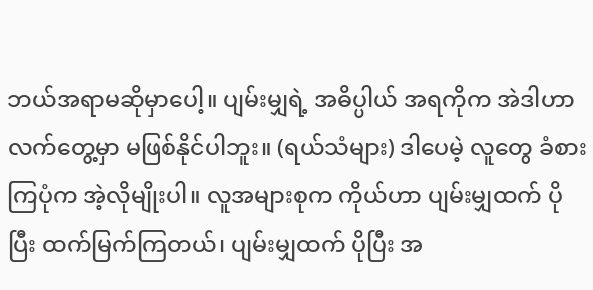ဘယ်အရာမဆိုမှာပေါ့။ ပျမ်းမျှရဲ့ အဓိပ္ပါယ် အရကိုက အဲဒါဟာ လက်တွေ့မှာ မဖြစ်နိုင်ပါဘူး။ (ရယ်သံများ) ဒါပေမဲ့ လူတွေ ခံစားကြပုံက အဲ့လိုမျိုးပါ။ လူအများစုက ကိုယ်ဟာ ပျမ်းမျှထက် ပိုပြီး ထက်မြက်ကြတယ်၊ ပျမ်းမျှထက် ပိုပြီး အ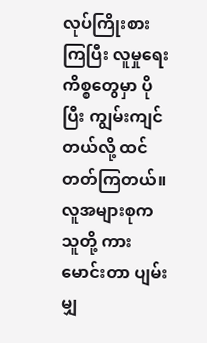လုပ်ကြိုးစားကြပြီး လူမှုရေးကိစ္စတွေမှာ ပိုပြီး ကျွမ်းကျင်တယ်လို့ ထင်တတ်ကြတယ်။ လူအများစုက သူတို့ ကားမောင်းတာ ပျမ်းမျှ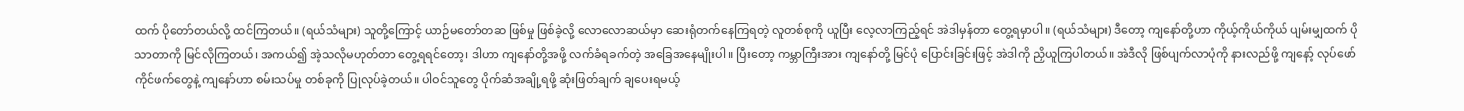ထက် ပိုတော်တယ်လို့ ထင်ကြတယ်။ (ရယ်သံများ) သူတို့ကြောင့် ယာဉ်မတော်တဆ ဖြစ်မှု ဖြစ်ခဲ့လို့ လောလောဆယ်မှာ ဆေးရုံတက်နေကြရတဲ့ လူတစ်စုကို ယူပြီး လေ့လာကြည့်ရင် အဲဒါမှန်တာ တွေ့ရမှာပါ။ (ရယ်သံများ) ဒီတော့ ကျနော်တို့ဟာ ကိုယ့်ကိုယ်ကိုယ် ပျမ်းမျှထက် ပိုသာတာကို မြင်လိုကြတယ်၊ အကယ်၍ အဲ့သလိုမဟုတ်တာ တွေ့ရရင်တော့၊ ဒါဟာ ကျနော်တို့အဖို့ လက်ခံရခက်တဲ့ အခြေအနေမျိုးပါ။ ပြီးတော့ ကမ္ဘာကြီးအား ကျနော်တို့ မြင်ပုံ ပြောင်းခြင်းဖြင့် အဲဒါကို ညှိယူကြပါတယ်။ အဲဒီလို ဖြစ်ပျက်လာပုံကို နားလည်ဖို့ ကျနော့် လုပ်ဖော်ကိုင်ဖက်တွေနဲ့ ကျနော်ဟာ စမ်းသပ်မှု တစ်ခုကို ပြုလုပ်ခဲ့တယ်။ ပါဝင်သူတွေ ပိုက်ဆံအချို့ရဖို့ ဆုံးဖြတ်ချက် ချပေးရမယ့်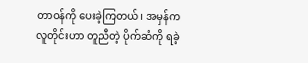တာဝန်ကို ပေးခဲ့ကြတယ်၊ အမှန်က လူတိုင်းဟာ တူညီတဲ့ ပိုက်ဆံကို ရခဲ့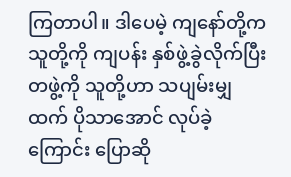ကြတာပါ။ ဒါပေမဲ့ ကျနော်တို့က သူတို့ကို ကျပန်း နှစ်ဖွဲ့ခွဲလိုက်ပြီး တဖွဲ့ကို သူတို့ဟာ သပျမ်းမျှထက် ပိုသာအောင် လုပ်ခဲ့ကြောင်း ပြောဆို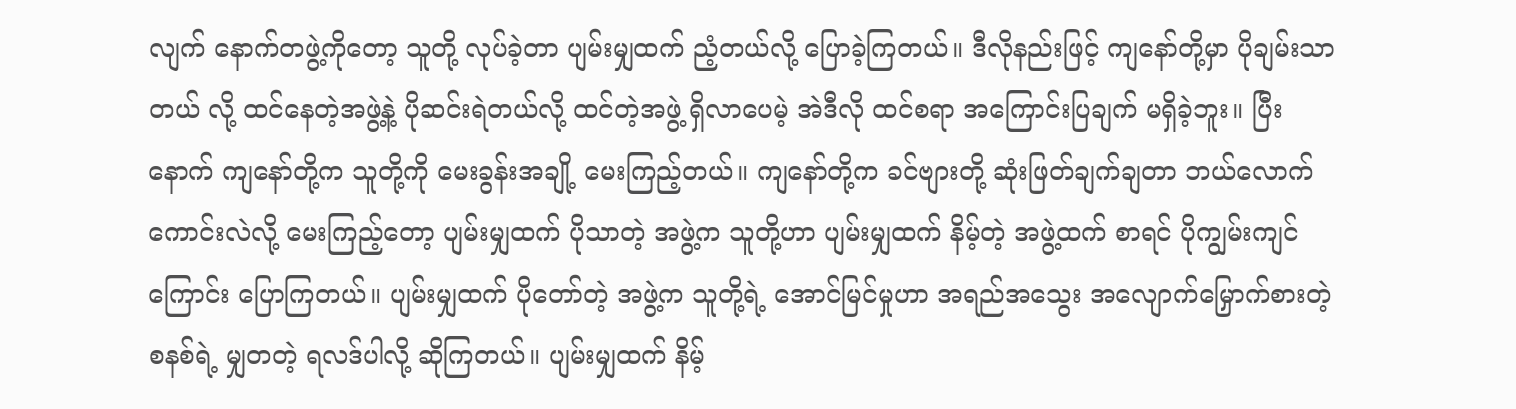လျက် နောက်တဖွဲ့ကိုတော့ သူတို့ လုပ်ခဲ့တာ ပျမ်းမျှထက် ညံ့တယ်လို့ ပြောခဲ့ကြတယ်။ ဒီလိုနည်းဖြင့် ကျနော်တို့မှာ ပိုချမ်းသာတယ် လို့ ထင်နေတဲ့အဖွဲ့နဲ့ ပိုဆင်းရဲတယ်လို့ ထင်တဲ့အဖွဲ့ ရှိလာပေမဲ့ အဲဒီလို ထင်စရာ အကြောင်းပြချက် မရှိခဲ့ဘူး။ ပြီးနောက် ကျနော်တို့က သူတို့ကို မေးခွန်းအချို့ မေးကြည့်တယ်။ ကျနော်တို့က ခင်ဗျားတို့ ဆုံးဖြတ်ချက်ချတာ ဘယ်လောက် ကောင်းလဲလို့ မေးကြည့်တော့ ပျမ်းမျှထက် ပိုသာတဲ့ အဖွဲ့က သူတို့ဟာ ပျမ်းမျှထက် နိမ့်တဲ့ အဖွဲ့ထက် စာရင် ပိုကျွမ်းကျင်ကြောင်း ပြောကြတယ်။ ပျမ်းမျှထက် ပိုတော်တဲ့ အဖွဲ့က သူတို့ရဲ့ အောင်မြင်မှုဟာ အရည်အသွေး အလျောက်မြှောက်စားတဲ့ စနစ်ရဲ့ မျှတတဲ့ ရလဒ်ပါလို့ ဆိုကြတယ်။ ပျမ်းမျှထက် နိမ့်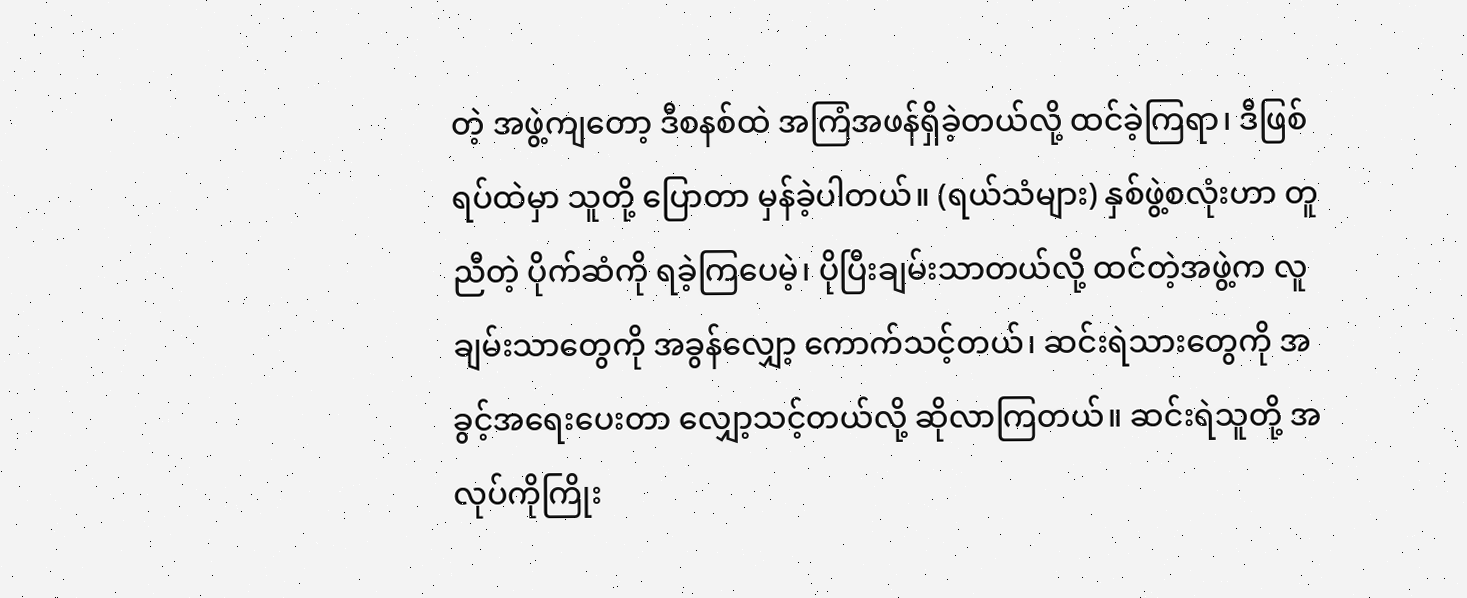တဲ့ အဖွဲ့ကျတော့ ဒီစနစ်ထဲ အကြံအဖန်ရှိခဲ့တယ်လို့ ထင်ခဲ့ကြရာ၊ ဒီဖြစ်ရပ်ထဲမှာ သူတို့ ပြောတာ မှန်ခဲ့ပါတယ်။ (ရယ်သံများ) နှစ်ဖွဲ့စလုံးဟာ တူညီတဲ့ ပိုက်ဆံကို ရခဲ့ကြပေမဲ့၊ ပိုပြီးချမ်းသာတယ်လို့ ထင်တဲ့အဖွဲ့က လူချမ်းသာတွေကို အခွန်လျှော့ ကောက်သင့်တယ်၊ ဆင်းရဲသားတွေကို အခွင့်အရေးပေးတာ လျှော့သင့်တယ်လို့ ဆိုလာကြတယ်။ ဆင်းရဲသူတို့ အလုပ်ကိုကြိုး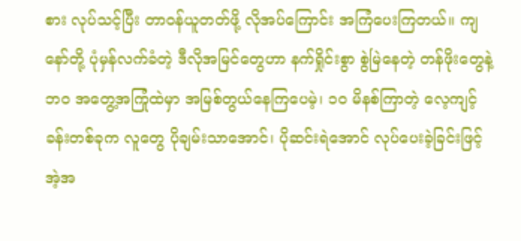စား လုပ်သင့်ပြီး တာဝန်ယူတတ်ဖို့ လိုအပ်ကြောင်း အကြံပေးကြတယ်။ ကျနော်တို့ ပုံမှန်လက်ခံတဲ့ ဒီလိုအမြင်တွေဟာ နက်ရှိုင်းစွာ စွဲမြဲနေတဲ့ တန်ဖိုးတွေနဲ့ ဘဝ အတွေ့အကြုံထဲမှာ အမြစ်တွယ်နေကြပေမဲ့၊ ၁၀ မိနစ်ကြာတဲ့ လေ့ကျင့်ခန်းတစ်ခုက လူတွေ ပိုချမ်းသာအောင်၊ ပိုဆင်းရဲအောင် လုပ်ပေးခဲ့ခြင်းဖြင့် အဲ့အ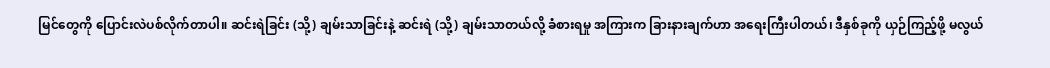မြင်တွေကို ပြောင်းလဲပစ်လိုက်တာပါ။ ဆင်းရဲခြင်း (သို့) ချမ်းသာခြင်းနဲ့ ဆင်းရဲ (သို့) ချမ်းသာတယ်လို့ ခံစားရမှု အကြားက ခြားနားချက်ဟာ အရေးကြီးပါတယ်၊ ဒီနှစ်ခုကို ယှဉ်ကြည့်ဖို့ မလွယ်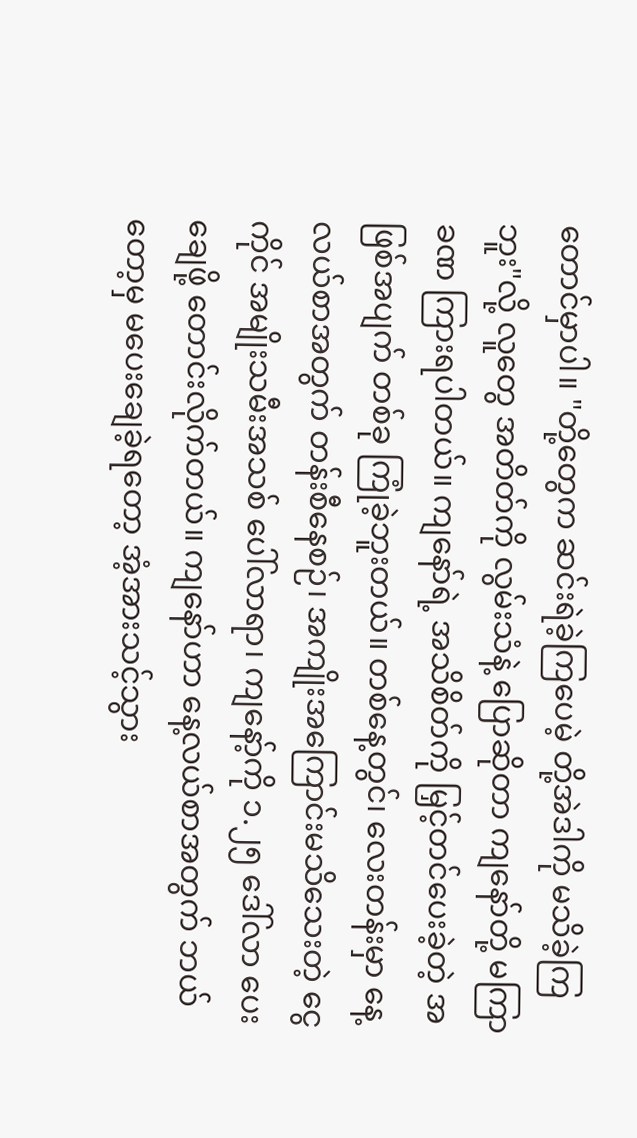တောင်မှာပါ။ "တို့တွေက ဆင်းရဲခဲ့ကြပေမဲ့ တို့အဲဒါကို မသိခဲ့ကြဘူး"လို့ လူတွေ အတိတ်ကို လွမ်းသံနဲ့ ပြောဆိုတာ ကျနော်တို့ မကြာခဏ ကြားရပါတယ်။ ကျနော်ရဲ့ အသိစိတ်ကို မြှင့်တင်ပေးခဲ့တဲ့ အဖြစ်အပျက် တစ်ခု ကြုံခဲ့ဘူးတယ်။ တစ်နေ့တွင်၊ လေးတန်းမှာ နေ့လယ်စာအတွက် တန်းစီနေစဉ်၊ အကျိုးအကြောင်းမသိသေးတဲ့ ငွေကိုင် အမျိုးသမီးအသစ် ပေါ်လာရာ၊ ကျနော့်ကို ၁.၂၅ ဒေါ်လာ ပေးချေဖို့ တောင်းလိုက်တယ်။ ကျနော်ဟာ နေ့လယ်စာအတွက် ဘယ်တော့မှ မပေးချေခဲ့ရတော့ အံ့အားသင့်သွား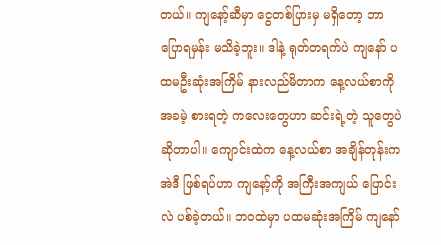တယ်။ ကျနော့်ဆီမှာ ငွေတစ်ပြားမှ မရှိတော့ ဘာပြောရမှန်း မသိခဲ့ဘူး။ ဒါနဲ့ ရုတ်တရက်ပဲ ကျနော် ပထမဦးဆုံးအကြိမ် နားလည်မိတာက နေ့လယ်စာကို အခမဲ့ စားရတဲ့ ကလေးတွေဟာ ဆင်းရဲ့တဲ့ သူတွေပဲ ဆိုတာပါ။ ကျောင်းထဲက နေ့လယ်စာ အချိန်တုန်းက အဲဒီ ဖြစ်ရပ်ဟာ ကျနော့်ကို အကြီးအကျယ် ပြောင်းလဲ ပစ်ခဲ့တယ်။ ဘဝထဲမှာ ပထမဆုံးအကြိမ် ကျနော်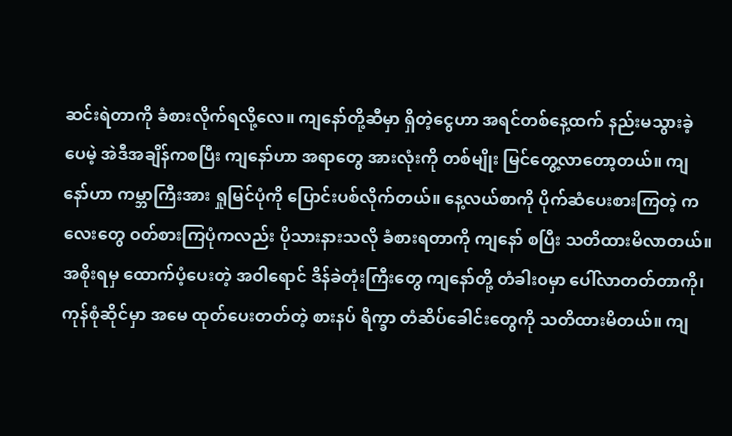ဆင်းရဲတာကို ခံစားလိုက်ရလို့လေ။ ကျနော်တို့ဆီမှာ ရှိတဲ့ငွေဟာ အရင်တစ်နေ့ထက် နည်းမသွားခဲ့ပေမဲ့ အဲဒီအချိန်ကစပြီး ကျနော်ဟာ အရာတွေ အားလုံးကို တစ်မျိုး မြင်တွေ့လာတော့တယ်။ ကျနော်ဟာ ကမ္ဘာကြီးအား ရှုမြင်ပုံကို ပြောင်းပစ်လိုက်တယ်။ နေ့လယ်စာကို ပိုက်ဆံပေးစားကြတဲ့ ကလေးတွေ ဝတ်စားကြပုံကလည်း ပိုသားနားသလို ခံစားရတာကို ကျနော် စပြီး သတိထားမိလာတယ်။ အစိုးရမှ ထောက်ပံ့ပေးတဲ့ အဝါရောင် ဒိန်ခဲတုံးကြီးတွေ ကျနော်တို့ တံခါး၀မှာ ပေါ်လာတတ်တာကို၊ ကုန်စုံဆိုင်မှာ အမေ ထုတ်ပေးတတ်တဲ့ စားနပ် ရိက္ခာ တံဆိပ်ခေါင်းတွေကို သတိထားမိတယ်။ ကျ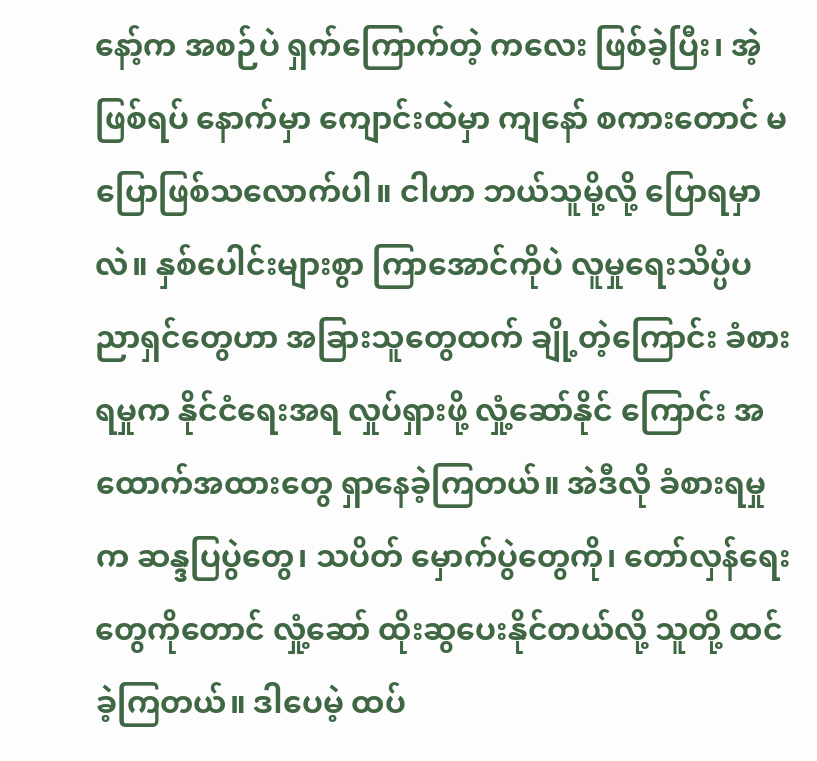နော့်က အစဉ်ပဲ ရှက်ကြောက်တဲ့ ကလေး ဖြစ်ခဲ့ပြီး၊ အဲ့ဖြစ်ရပ် နောက်မှာ ကျောင်းထဲမှာ ကျနော် စကားတောင် မပြောဖြစ်သလောက်ပါ။ ငါဟာ ဘယ်သူမို့လို့ ပြောရမှာလဲ။ နှစ်ပေါင်းများစွာ ကြာအောင်ကိုပဲ လူမှုရေးသိပ္ပံပညာရှင်တွေဟာ အခြားသူတွေထက် ချို့တဲ့ကြောင်း ခံစားရမှုက နိုင်ငံရေးအရ လှုပ်ရှားဖို့ လှုံ့ဆော်နိုင် ကြောင်း အထောက်အထားတွေ ရှာနေခဲ့ကြတယ်။ အဲဒီလို ခံစားရမှုက ဆန္ဒပြပွဲတွေ၊ သပိတ် မှောက်ပွဲတွေကို၊ တော်လှန်ရေးတွေကိုတောင် လှုံ့ဆော် ထိုးဆွပေးနိုင်တယ်လို့ သူတို့ ထင်ခဲ့ကြတယ်။ ဒါပေမဲ့ ထပ်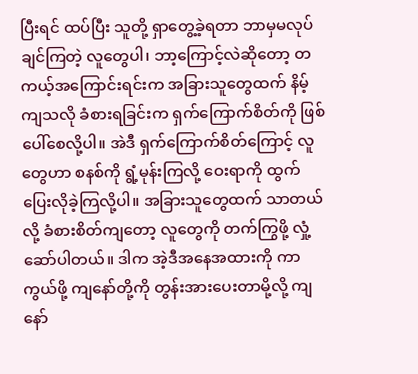ပြီးရင် ထပ်ပြီး သူတို့ ရှာတွေ့ခဲ့ရတာ ဘာမှမလုပ်ချင်ကြတဲ့ လူတွေပါ၊ ဘာ့ကြောင့်လဲဆိုတော့ တကယ့်အကြောင်းရင်းက အခြားသူတွေထက် နိမ့်ကျသလို ခံစားရခြင်းက ရှက်ကြောက်စိတ်ကို ဖြစ်ပေါ်စေလို့ပါ။ အဲဒီ ရှက်ကြောက်စိတ်ကြောင့် လူတွေဟာ စနစ်ကို ရွံ့မုန်းကြလို့ ဝေးရာကို ထွက်ပြေးလိုခဲ့ကြလို့ပါ။ အခြားသူတွေထက် သာတယ်လို့ ခံစားစိတ်ကျတော့ လူတွေကို တက်ကြွဖို့ လှုံ့ဆော်ပါတယ်။ ဒါက အဲ့ဒီအနေအထားကို ကာကွယ်ဖို့ ကျနော်တို့ကို တွန်းအားပေးတာမို့လို့ ကျနော်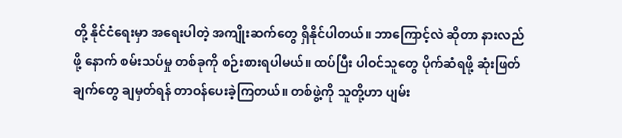တို့ နိုင်ငံရေးမှာ အရေးပါတဲ့ အကျိုးဆက်တွေ ရှိနိုင်ပါတယ်။ ဘာကြောင့်လဲ ဆိုတာ နားလည်ဖို့ နောက် စမ်းသပ်မှု တစ်ခုကို စဉ်းစားရပါမယ်။ ထပ်ပြီး ပါဝင်သူတွေ ပိုက်ဆံရဖို့ ဆုံးဖြတ် ချက်တွေ ချမှတ်ရန် တာဝန်ပေးခဲ့ကြတယ်။ တစ်ဖွဲ့ကို သူတို့ဟာ ပျမ်း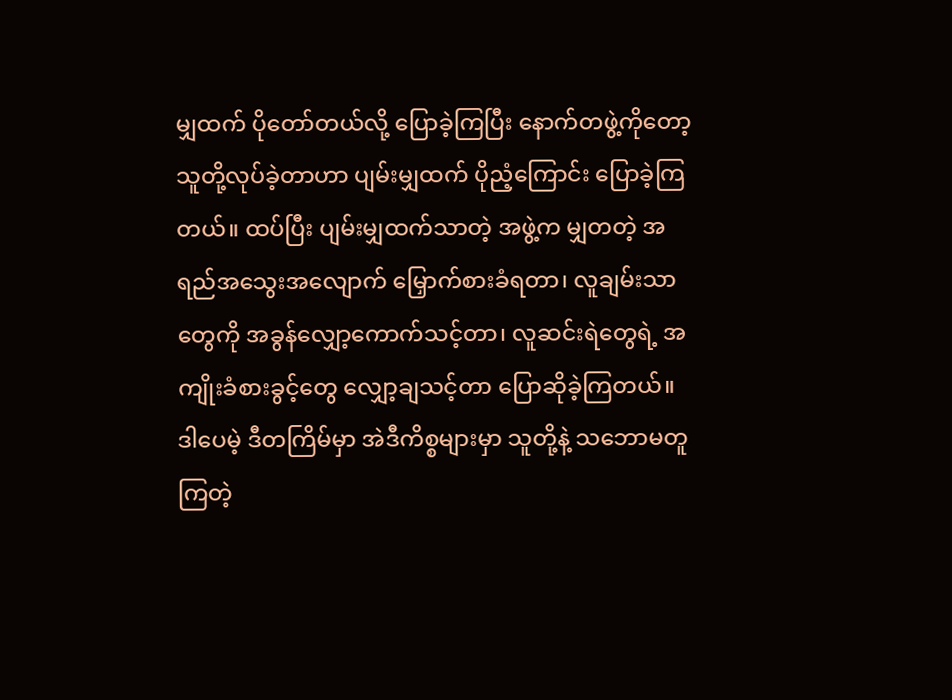မျှထက် ပိုတော်တယ်လို့ ပြောခဲ့ကြပြီး နောက်တဖွဲ့ကိုတော့ သူတို့လုပ်ခဲ့တာဟာ ပျမ်းမျှထက် ပိုညံ့ကြောင်း ပြောခဲ့ကြတယ်။ ထပ်ပြီး ပျမ်းမျှထက်သာတဲ့ အဖွဲ့က မျှတတဲ့ အရည်အသွေးအလျောက် မြှောက်စားခံရတာ၊ လူချမ်းသာတွေကို အခွန်လျှော့ကောက်သင့်တာ၊ လူဆင်းရဲတွေရဲ့ အကျိုးခံစားခွင့်တွေ လျှော့ချသင့်တာ ပြောဆိုခဲ့ကြတယ်။ ဒါပေမဲ့ ဒီတကြိမ်မှာ အဲဒီကိစ္စများမှာ သူတို့နဲ့ သဘောမတူကြတဲ့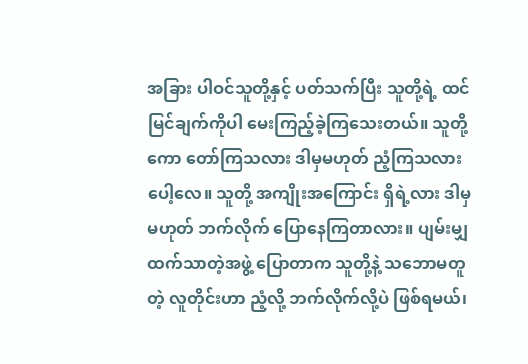အခြား ပါဝင်သူတို့နှင့် ပတ်သက်ပြီး သူတို့ရဲ့ ထင်မြင်ချက်ကိုပါ မေးကြည့်ခဲ့ကြသေးတယ်။ သူတို့ကော တော်ကြသလား ဒါမှမဟုတ် ညံ့ကြသလား ပေါ့လေ။ သူတို့ အကျိုးအကြောင်း ရှိရဲ့လား ဒါမှမဟုတ် ဘက်လိုက် ပြောနေကြတာလား။ ပျမ်းမျှထက်သာတဲ့အဖွဲ့ ပြောတာက သူတို့နဲ့ သဘောမတူတဲ့ လူတိုင်းဟာ ညံ့လို့ ဘက်လိုက်လို့ပဲ ဖြစ်ရမယ်၊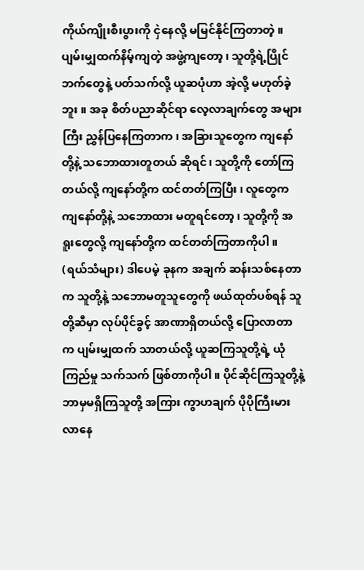ကိုယ်ကျိုးစီးပွားကို ငှဲနေလို့ မမြင်နိုင်ကြတာတဲ့။ ပျမ်းမျှထက်နိမ့်ကျတဲ့ အဖွဲ့ကျတော့၊ သူတို့ရဲ့ပြိုင်ဘက်တွေနဲ့ ပတ်သက်လို့ ယူဆပုံဟာ အဲ့လို့ မဟုတ်ခဲ့ဘူး။ အခု စိတ်ပညာဆိုင်ရာ လေ့လာချက်တွေ အများကြီး ညွှန်ပြနေကြတာက၊ အခြားသူတွေက ကျနော်တို့နဲ့ သဘောထားတူတယ် ဆိုရင်၊ သူတို့ကို တော်ကြတယ်လို့ ကျနော်တို့က ထင်တတ်ကြပြီး၊ လူတွေက ကျနော်တို့နဲ့ သဘောထား မတူရင်တော့၊ သူတို့ကို အရူးတွေလို့ ကျနော်တို့က ထင်တတ်ကြတာကိုပါ။ (ရယ်သံများ) ဒါပေမဲ့ ခုနက အချက် ဆန်းသစ်နေတာက သူတို့နဲ့ သဘောမတူသူတွေကို ဖယ်ထုတ်ပစ်ရန် သူတို့ဆီမှာ လုပ်ပိုင်ခွင့် အာဏာရှိတယ်လို့ ပြောလာတာက ပျမ်းမျှထက် သာတယ်လို့ ယူဆကြသူတို့ရဲ့ ယုံကြည်မှု သက်သက် ဖြစ်တာကိုပါ။ ပိုင်ဆိုင်ကြသူတို့နဲ့ ဘာမှမရှိကြသူတို့ အကြား ကွာဟချက် ပိုပိုကြီးမားလာနေ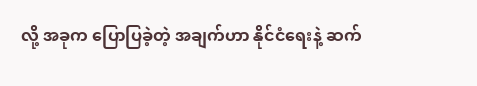လို့ အခုက ပြောပြခဲ့တဲ့ အချက်ဟာ နိုင်ငံရေးနဲ့ ဆက်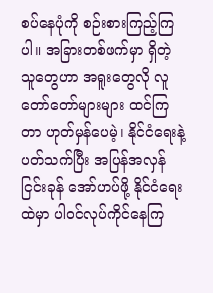စပ်နေပုံကို စဉ်းစားကြည့်ကြပါ။ အခြားတစ်ဖက်မှာ ရှိတဲ့ သူတွေဟာ အရူးတွေလို လူတော်တော်များများ ထင်ကြတာ ဟုတ်မှန်ပေမဲ့၊ နိုင်ငံရေးနဲ့ပတ်သက်ပြီး အပြန်အလှန် ငြင်းခုန် အော်ဟပ်ဖို့ နိုင်ငံရေးထဲမှာ ပါဝင်လုပ်ကိုင်နေကြ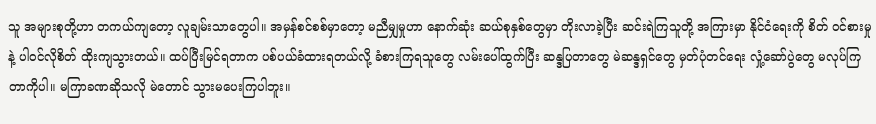သူ အများစုတို့ဟာ တကယ်ကျတော့ လူချမ်းသာတွေပါ။ အမှန်စင်စစ်မှာတော့ မညီမျှမှုဟာ နောက်ဆုံး ဆယ်စုနှစ်တွေမှာ တိုးလာခဲ့ပြီး ဆင်းရဲကြသူတို့ အကြားမှာ နိုင်ငံရေးကို စိတ် ဝင်စားမှုနဲ့ ပါဝင်လိုစိတ် ထိုးကျသွားတယ်။ ထပ်ပြီးမြင်ရတာက ပစ်ပယ်ခံထားရတယ်လို့ ခံစားကြရသူတွေ လမ်းပေါ်ထွက်ပြီး ဆန္ဒပြတာတွေ မဲဆန္ဒရှင်တွေ မှတ်ပုံတင်ရေး လှုံ့ဆော်ပွဲတွေ မလုပ်ကြတာကိုပါ။ မကြာခဏဆိုသလို မဲတောင် သွားမပေးကြပါဘူး။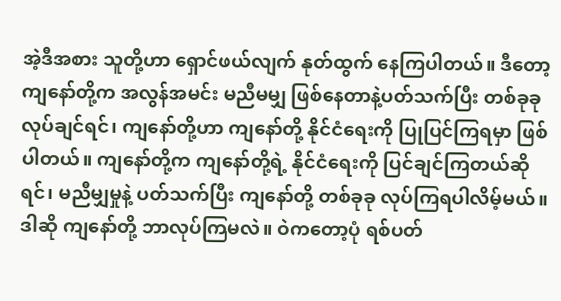အဲ့ဒီအစား သူတို့ဟာ ရှောင်ဖယ်လျက် နုတ်ထွက် နေကြပါတယ်။ ဒီတော့ ကျနော်တို့က အလွန်အမင်း မညီမမျှ ဖြစ်နေတာနဲ့ပတ်သက်ပြီး တစ်ခုခုလုပ်ချင်ရင်၊ ကျနော်တို့ဟာ ကျနော်တို့ နိုင်ငံရေးကို ပြုပြင်ကြရမှာ ဖြစ်ပါတယ်။ ကျနော်တို့က ကျနော်တို့ရဲ့ နိုင်ငံရေးကို ပြင်ချင်ကြတယ်ဆိုရင်၊ မညီမျှမှုနဲ့ ပတ်သက်ပြီး ကျနော်တို့ တစ်ခုခု လုပ်ကြရပါလိမ့်မယ်။ ဒါဆို ကျနော်တို့ ဘာလုပ်ကြမလဲ။ ဝဲကတော့ပုံ ရစ်ပတ်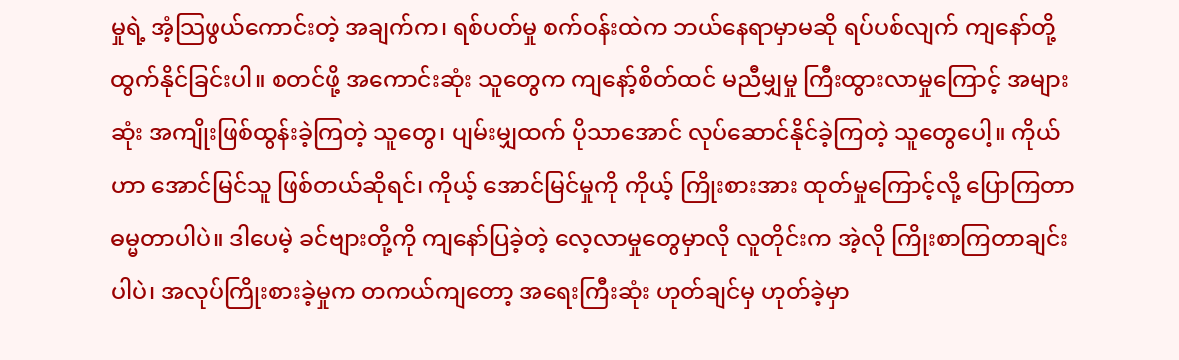မှုရဲ့ အံ့သြဖွယ်ကောင်းတဲ့ အချက်က၊ ရစ်ပတ်မှု စက်ဝန်းထဲက ဘယ်နေရာမှာမဆို ရပ်ပစ်လျက် ကျနော်တို့ ထွက်နိုင်ခြင်းပါ။ စတင်ဖို့ အကောင်းဆုံး သူတွေက ကျနော့်စိတ်ထင် မညီမျှမှု ကြီးထွားလာမှုကြောင့် အများဆုံး အကျိုးဖြစ်ထွန်းခဲ့ကြတဲ့ သူတွေ၊ ပျမ်းမျှထက် ပိုသာအောင် လုပ်ဆောင်နိုင်ခဲ့ကြတဲ့ သူတွေပေါ့။ ကိုယ်ဟာ အောင်မြင်သူ ဖြစ်တယ်ဆိုရင်၊ ကိုယ့် အောင်မြင်မှုကို ကိုယ့် ကြိုးစားအား ထုတ်မှုကြောင့်လို့ ပြောကြတာ ဓမ္မတာပါပဲ။ ဒါပေမဲ့ ခင်ဗျားတို့ကို ကျနော်ပြခဲ့တဲ့ လေ့လာမှုတွေမှာလို လူတိုင်းက အဲ့လို ကြိုးစာကြတာချင်းပါပဲ၊ အလုပ်ကြိုးစားခဲ့မှုက တကယ်ကျတော့ အရေးကြီးဆုံး ဟုတ်ချင်မှ ဟုတ်ခဲ့မှာ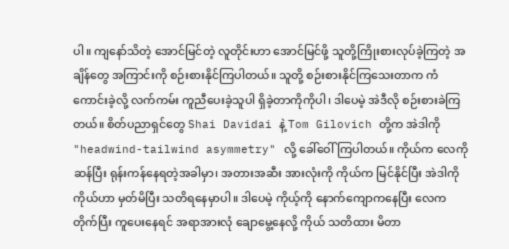ပါ။ ကျနော်သိတဲ့ အောင်မြင်တဲ့ လူတိုင်းဟာ အောင်မြင်ဖို့ သူတို့ကြိုးစားလုပ်ခဲ့ကြတဲ့ အချိန်တွေ အကြာင်းကို စဉ်းစားနိုင်ကြပါတယ်။ သူတို့ စဉ်းစားနိုင်ကြသေးတာက ကံကောင်းခဲ့လို့ လက်ကမ်း ကူညီပေးခဲ့သူပါ ရှိခဲ့တာကိုကိုပါ၊ ဒါပေမဲ့ အဲဒီလို စဉ်းစားခဲကြတယ်။ စိတ်ပညာရှင်တွေ Shai Davidai နဲ့ Tom Gilovich တို့က အဲဒါကို "headwind-tailwind asymmetry" လို့ ခေါ်ဝေါ်ကြပါတယ်။ ကိုယ်က လေကိုဆန်ပြီး ရုန်းကန်နေရတဲ့အခါမှာ၊ အတားအဆီး အားလုံးကို ကိုယ်က မြင်နိုင်ပြီး အဲဒါကို ကိုယ်ဟာ မှတ်မိပြီး သတိရနေမှာပါ။ ဒါပေမဲ့ ကိုယ့်ကို နောက်ကျောကနေပြီး လေက တိုက်ပြီး ကူပေးနေရင် အရာအားလုံ ချောမွေ့နေလို့ ကိုယ် သတိထား မိတာ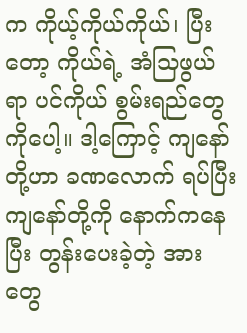က ကိုယ့်ကိုယ်ကိုယ်၊ ပြီးတော့ ကိုယ်ရဲ့ အံသြဖွယ်ရာ ပင်ကိုယ် စွမ်းရည်တွေကိုပေါ့။ ဒါ့ကြောင့် ကျနော်တို့ဟာ ခဏလောက် ရပ်ပြီး ကျနော်တို့ကို နောက်ကနေပြီး တွန်းပေးခဲ့တဲ့ အားတွေ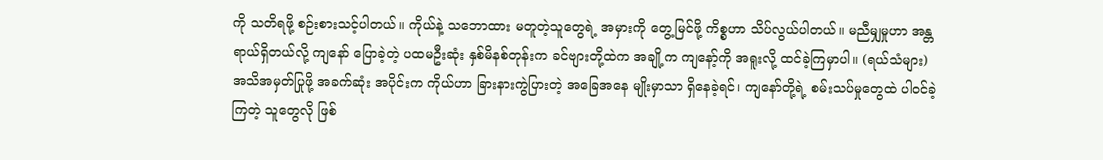ကို သတိရဖို့ စဉ်းစားသင့်ပါတယ်။ ကိုယ်နဲ့ သဘောထား မတူတဲ့သူတွေရဲ့ အမှားကို တွေ့မြင်ဖို့ ကိစ္စဟာ သိပ်လွယ်ပါတယ်။ မညီမျှမှုဟာ အန္တရာယ်ရှိတယ်လို့ ကျနော် ပြောခဲ့တဲ့ ပထမဦးဆုံး နှစ်မိနစ်တုန်းက ခင်ဗျားတို့ထဲက အချို့က ကျနော့်ကို အရူးလို့ ထင်ခဲ့ကြမှာပါ။ (ရယ်သံများ) အသိအမှတ်ပြုဖို့ အခက်ဆုံး အပိုင်းက ကိုယ်ဟာ ခြားနားကွဲပြားတဲ့ အခြေအနေ မျိုးမှာသာ ရှိနေခဲ့ရင်၊ ကျနော်တို့ရဲ့ စမ်းသပ်မှုတွေထဲ ပါဝင်ခဲ့ကြတဲ့ သူတွေလို ဖြစ်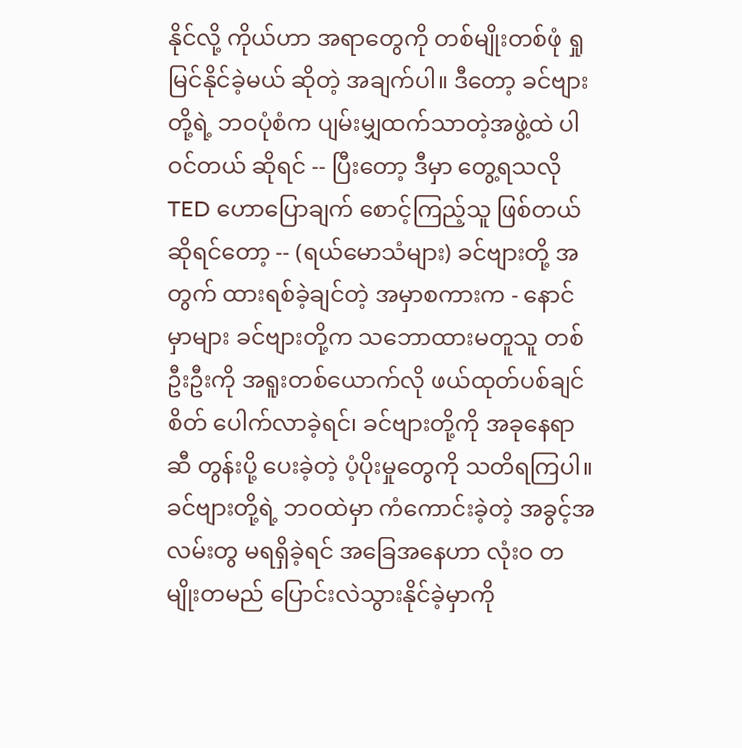နိုင်လို့ ကိုယ်ဟာ အရာတွေကို တစ်မျိုးတစ်ဖုံ ရှုမြင်နိုင်ခဲ့မယ် ဆိုတဲ့ အချက်ပါ။ ဒီတော့ ခင်ဗျားတို့ရဲ့ ဘဝပုံစံက ပျမ်းမျှထက်သာတဲ့အဖွဲ့ထဲ ပါဝင်တယ် ဆိုရင် -- ပြီးတော့ ဒီမှာ တွေ့ရသလို TED ဟောပြောချက် စောင့်ကြည့်သူ ဖြစ်တယ် ဆိုရင်တော့ -- (ရယ်မောသံများ) ခင်ဗျားတို့ အတွက် ထားရစ်ခဲ့ချင်တဲ့ အမှာစကားက - နောင်မှာများ ခင်ဗျားတို့က သဘောထားမတူသူ တစ်ဦးဦးကို အရူးတစ်ယောက်လို ဖယ်ထုတ်ပစ်ချင်စိတ် ပေါက်လာခဲ့ရင်၊ ခင်ဗျားတို့ကို အခုနေရာဆီ တွန်းပို့ ပေးခဲ့တဲ့ ပံ့ပိုးမှုတွေကို သတိရကြပါ။ ခင်ဗျားတို့ရဲ့ ဘဝထဲမှာ ကံကောင်းခဲ့တဲ့ အခွင့်အလမ်းတွ မရရှိခဲ့ရင် အခြေအနေဟာ လုံးဝ တမျိုးတမည် ပြောင်းလဲသွားနိုင်ခဲ့မှာကို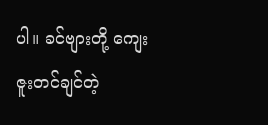ပါ။ ခင်ဗျားတို့ ကျေးဇူးတင်ချင်တဲ့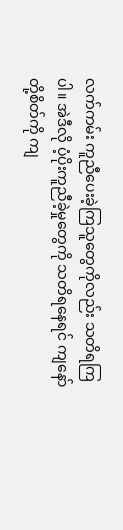လက်ကမ်း ကူညီပေးခဲ့ကြသူတွေကိုလည်း သတိရကြပါ။ အဲဒီလို ပံ့ပိုးကူညီခဲ့မှုတွေကို သတိရနေရင် ကျနော်တို့စိတ်ကို ကျ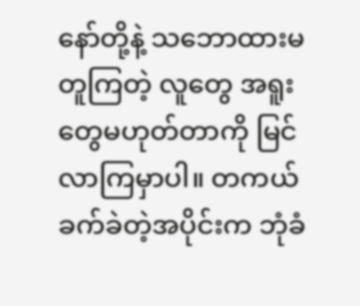နော်တို့နဲ့ သဘောထားမတူကြတဲ့ လူတွေ အရူးတွေမဟုတ်တာကို မြင်လာကြမှာပါ။ တကယ် ခက်ခဲတဲ့အပိုင်းက ဘုံခံ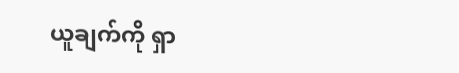ယူချက်ကို ရှာ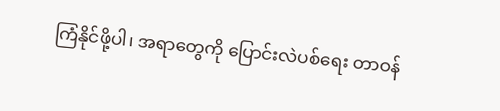ကြံနိုင်ဖို့ပါ၊ အရာတွေကို ပြောင်းလဲပစ်ရေး တာဝန်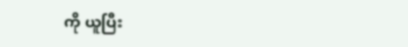ကို ယူပြီး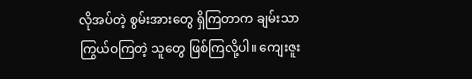လိုအပ်တဲ့ စွမ်းအားတွေ ရှိကြတာက ချမ်းသာကြွယ်ဝကြတဲ့ သူတွေ ဖြစ်ကြလို့ပါ။ ကျေးဇူး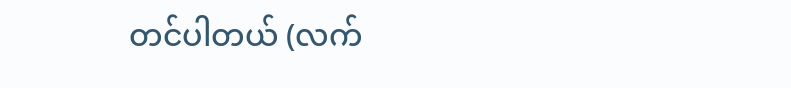တင်ပါတယ် (လက်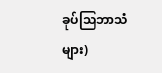ခုပ်သြဘာသံများ)